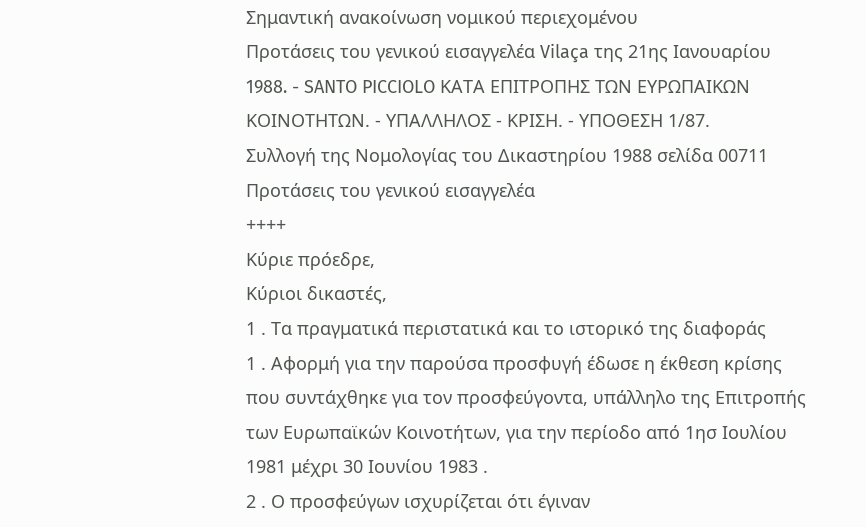Σημαντική ανακοίνωση νομικού περιεχομένου
Προτάσεις του γενικού εισαγγελέα Vilaça της 21ης Ιανουαρίου 1988. - SANTO PICCIOLO ΚΑΤΑ ΕΠΙΤΡΟΠΗΣ ΤΩΝ ΕΥΡΩΠΑΙΚΩΝ ΚΟΙΝΟΤΗΤΩΝ. - ΥΠΑΛΛΗΛΟΣ - ΚΡΙΣΗ. - ΥΠΟΘΕΣΗ 1/87.
Συλλογή της Νομολογίας του Δικαστηρίου 1988 σελίδα 00711
Προτάσεις του γενικού εισαγγελέα
++++
Κύριε πρόεδρε,
Κύριοι δικαστές,
1 . Τα πραγματικά περιστατικά και το ιστορικό της διαφοράς
1 . Αφορμή για την παρούσα προσφυγή έδωσε η έκθεση κρίσης που συντάχθηκε για τον προσφεύγοντα, υπάλληλο της Επιτροπής των Ευρωπαϊκών Κοινοτήτων, για την περίοδο από 1ησ Ιουλίου 1981 μέχρι 30 Ιουνίου 1983 .
2 . Ο προσφεύγων ισχυρίζεται ότι έγιναν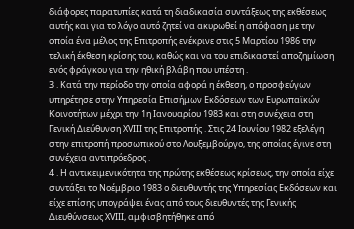διάφορες παρατυπίες κατά τη διαδικασία συντάξεως της εκθέσεως αυτής και για το λόγο αυτό ζητεί να ακυρωθεί η απόφαση με την οποία ένα μέλος της Επιτροπής ενέκρινε στις 5 Μαρτίου 1986 την τελική έκθεση κρίσης του, καθώς και να του επιδικαστεί αποζημίωση ενός φράγκου για την ηθική βλάβη που υπέστη .
3 . Κατά την περίοδο την οποία αφορά η έκθεση, ο προσφεύγων υπηρέτησε στην Υπηρεσία Επισήμων Εκδόσεων των Ευρωπαϊκών Κοινοτήτων μέχρι την 1η Ιανουαρίου 1983 και στη συνέχεια στη Γενική Διεύθυνση ΧVΙΙΙ της Επιτροπής . Στις 24 Ιουνίου 1982 εξελέγη στην επιτροπή προσωπικού στο Λουξεμβούργο, της οποίας έγινε στη συνέχεια αντιπρόεδρος .
4 . Η αντικειμενικότητα της πρώτης εκθέσεως κρίσεως, την οποία είχε συντάξει το Νοέμβριο 1983 ο διευθυντής της Υπηρεσίας Εκδόσεων και είχε επίσης υπογράψει ένας από τους διευθυντές της Γενικής Διευθύνσεως ΧVΙΙΙ, αμφισβητήθηκε από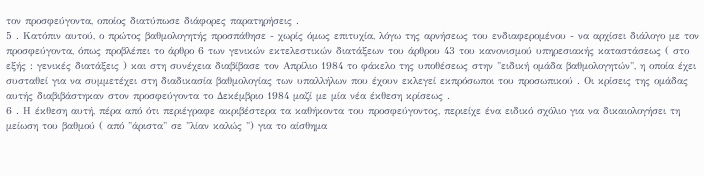τον προσφεύγοντα, οποίος διατύπωσε διάφορες παρατηρήσεις .
5 . Κατόπιν αυτού, ο πρώτος βαθμολογητής προσπάθησε - χωρίς όμως επιτυχία, λόγω της αρνήσεως του ενδιαφερομένου - να αρχίσει διάλογο με τον προσφεύγοντα, όπως προβλέπει το άρθρο 6 των γενικών εκτελεστικών διατάξεων του άρθρου 43 του κανονισμού υπηρεσιακής καταστάσεως ( στο εξής : γενικές διατάξεις ) και στη συνέχεια διαβίβασε τον Απρίλιο 1984 το φάκελο της υποθέσεως στην "ειδική ομάδα βαθμολογητών", η οποία έχει συσταθεί για να συμμετέχει στη διαδικασία βαθμολογίας των υπαλλήλων που έχουν εκλεγεί εκπρόσωποι του προσωπικού . Οι κρίσεις της ομάδας αυτής διαβιβάστηκαν στον προσφεύγοντα το Δεκέμβριο 1984 μαζί με μία νέα έκθεση κρίσεως .
6 . Η έκθεση αυτή, πέρα από ότι περιέγραφε ακριβέστερα τα καθήκοντα του προσφεύγοντος, περιείχε ένα ειδικό σχόλιο για να δικαιολογήσει τη μείωση του βαθμού ( από "άριστα" σε "λίαν καλώς ") για το αίσθημα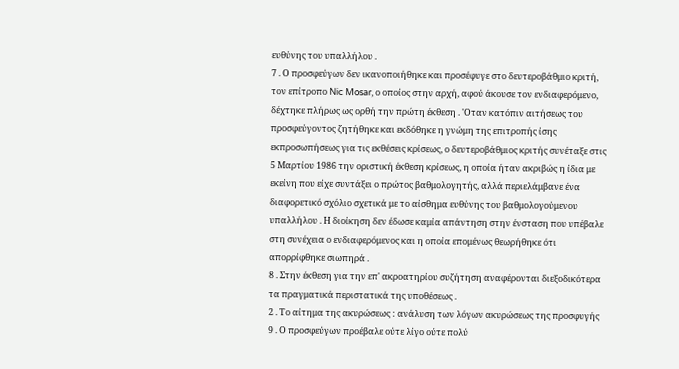ευθύνης του υπαλλήλου .
7 . Ο προσφεύγων δεν ικανοποιήθηκε και προσέφυγε στο δευτεροβάθμιο κριτή, τον επίτροπο Nic Mosar, ο οποίος στην αρχή, αφού άκουσε τον ενδιαφερόμενο, δέχτηκε πλήρως ως ορθή την πρώτη έκθεση . 'Οταν κατόπιν αιτήσεως του προσφεύγοντος ζητήθηκε και εκδόθηκε η γνώμη της επιτροπής ίσης εκπροσωπήσεως για τις εκθέσεις κρίσεως, ο δευτεροβάθμιος κριτής συνέταξε στις 5 Μαρτίου 1986 την οριστική έκθεση κρίσεως, η οποία ήταν ακριβώς η ίδια με εκείνη που είχε συντάξει ο πρώτος βαθμολογητής, αλλά περιελάμβανε ένα διαφορετικό σχόλιο σχετικά με το αίσθημα ευθύνης του βαθμολογούμενου υπαλλήλου . Η διοίκηση δεν έδωσε καμία απάντηση στην ένσταση που υπέβαλε στη συνέχεια ο ενδιαφερόμενος και η οποία επομένως θεωρήθηκε ότι απορρίφθηκε σιωπηρά .
8 . Στην έκθεση για την επ' ακροατηρίου συζήτηση αναφέρονται διεξοδικότερα τα πραγματικά περιστατικά της υποθέσεως .
2 . Το αίτημα της ακυρώσεως : ανάλυση των λόγων ακυρώσεως της προσφυγής
9 . Ο προσφεύγων προέβαλε ούτε λίγο ούτε πολύ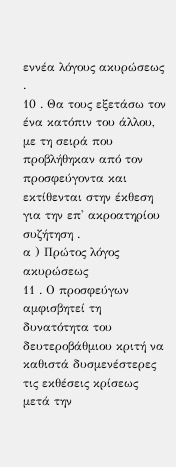εννέα λόγους ακυρώσεως .
10 . Θα τους εξετάσω τον ένα κατόπιν του άλλου, με τη σειρά που προβλήθηκαν από τον προσφεύγοντα και εκτίθενται στην έκθεση για την επ' ακροατηρίου συζήτηση .
α ) Πρώτος λόγος ακυρώσεως
11 . Ο προσφεύγων αμφισβητεί τη δυνατότητα του δευτεροβάθμιου κριτή να καθιστά δυσμενέστερες τις εκθέσεις κρίσεως μετά την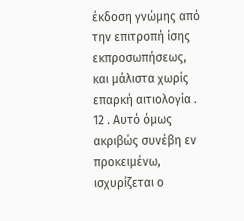έκδοση γνώμης από την επιτροπή ίσης εκπροσωπήσεως, και μάλιστα χωρίς επαρκή αιτιολογία .
12 . Αυτό όμως ακριβώς συνέβη εν προκειμένω, ισχυρίζεται ο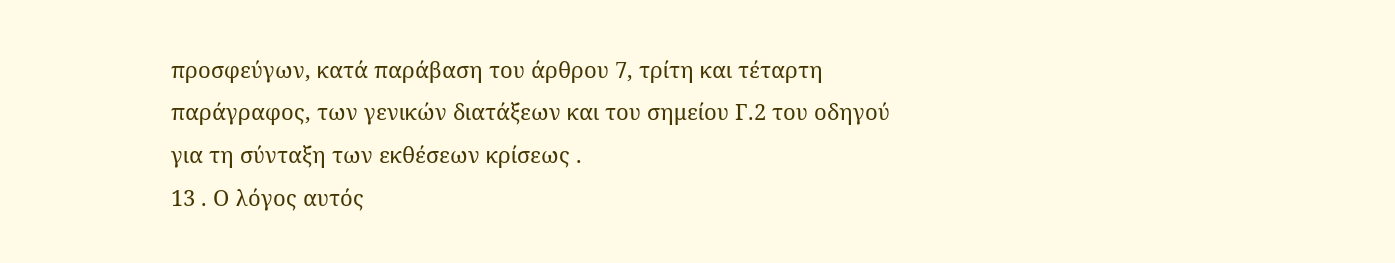προσφεύγων, κατά παράβαση του άρθρου 7, τρίτη και τέταρτη παράγραφος, των γενικών διατάξεων και του σημείου Γ.2 του οδηγού για τη σύνταξη των εκθέσεων κρίσεως .
13 . Ο λόγος αυτός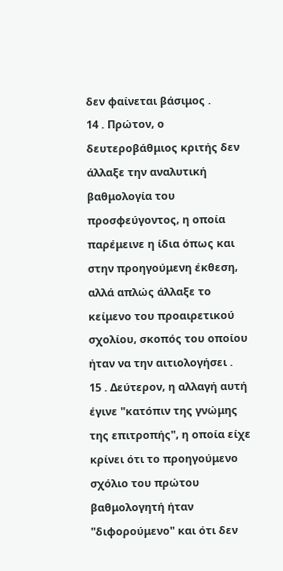δεν φαίνεται βάσιμος .
14 . Πρώτον, ο δευτεροβάθμιος κριτής δεν άλλαξε την αναλυτική βαθμολογία του προσφεύγοντος, η οποία παρέμεινε η ίδια όπως και στην προηγούμενη έκθεση, αλλά απλώς άλλαξε το κείμενο του προαιρετικού σχολίου, σκοπός του οποίου ήταν να την αιτιολογήσει .
15 . Δεύτερον, η αλλαγή αυτή έγινε "κατόπιν της γνώμης της επιτροπής", η οποία είχε κρίνει ότι το προηγούμενο σχόλιο του πρώτου βαθμολογητή ήταν "διφορούμενο" και ότι δεν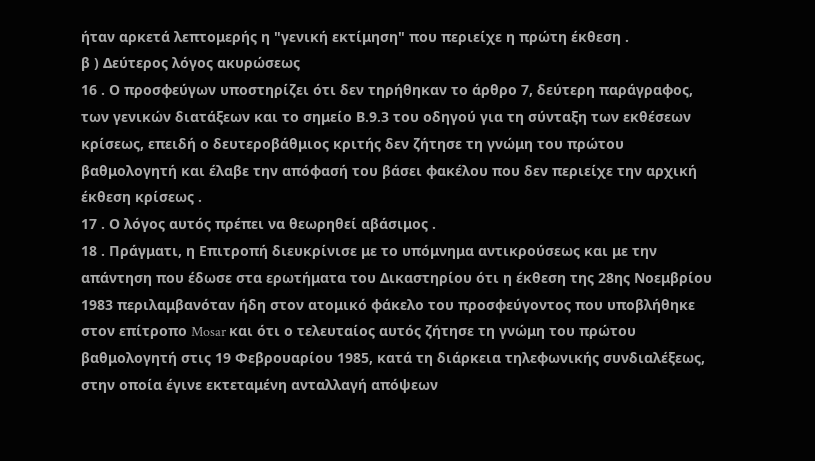ήταν αρκετά λεπτομερής η "γενική εκτίμηση" που περιείχε η πρώτη έκθεση .
β ) Δεύτερος λόγος ακυρώσεως
16 . Ο προσφεύγων υποστηρίζει ότι δεν τηρήθηκαν το άρθρο 7, δεύτερη παράγραφος, των γενικών διατάξεων και το σημείο Β.9.3 του οδηγού για τη σύνταξη των εκθέσεων κρίσεως, επειδή ο δευτεροβάθμιος κριτής δεν ζήτησε τη γνώμη του πρώτου βαθμολογητή και έλαβε την απόφασή του βάσει φακέλου που δεν περιείχε την αρχική έκθεση κρίσεως .
17 . Ο λόγος αυτός πρέπει να θεωρηθεί αβάσιμος .
18 . Πράγματι, η Επιτροπή διευκρίνισε με το υπόμνημα αντικρούσεως και με την απάντηση που έδωσε στα ερωτήματα του Δικαστηρίου ότι η έκθεση της 28ης Νοεμβρίου 1983 περιλαμβανόταν ήδη στον ατομικό φάκελο του προσφεύγοντος που υποβλήθηκε στον επίτροπο Mosar και ότι ο τελευταίος αυτός ζήτησε τη γνώμη του πρώτου βαθμολογητή στις 19 Φεβρουαρίου 1985, κατά τη διάρκεια τηλεφωνικής συνδιαλέξεως, στην οποία έγινε εκτεταμένη ανταλλαγή απόψεων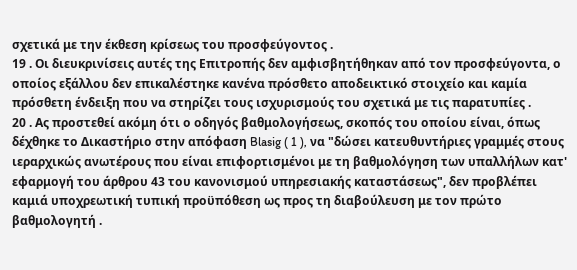σχετικά με την έκθεση κρίσεως του προσφεύγοντος .
19 . Οι διευκρινίσεις αυτές της Επιτροπής δεν αμφισβητήθηκαν από τον προσφεύγοντα, ο οποίος εξάλλου δεν επικαλέστηκε κανένα πρόσθετο αποδεικτικό στοιχείο και καμία πρόσθετη ένδειξη που να στηρίζει τους ισχυρισμούς του σχετικά με τις παρατυπίες .
20 . Ας προστεθεί ακόμη ότι ο οδηγός βαθμολογήσεως, σκοπός του οποίου είναι, όπως δέχθηκε το Δικαστήριο στην απόφαση Blasig ( 1 ), να "δώσει κατευθυντήριες γραμμές στους ιεραρχικώς ανωτέρους που είναι επιφορτισμένοι με τη βαθμολόγηση των υπαλλήλων κατ' εφαρμογή του άρθρου 43 του κανονισμού υπηρεσιακής καταστάσεως", δεν προβλέπει καμιά υποχρεωτική τυπική προϋπόθεση ως προς τη διαβούλευση με τον πρώτο βαθμολογητή .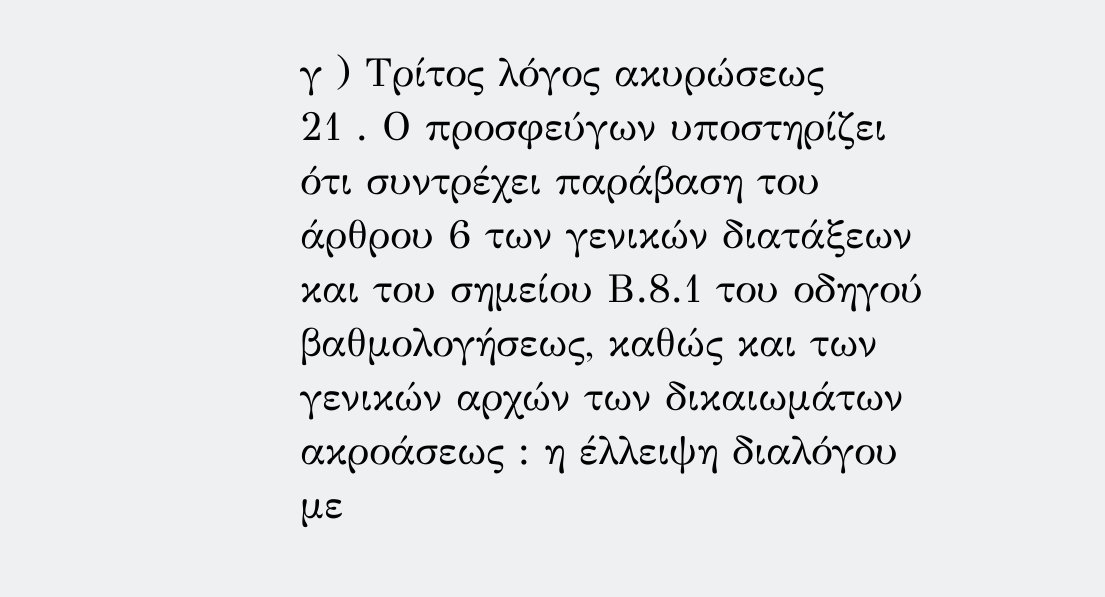γ ) Τρίτος λόγος ακυρώσεως
21 . Ο προσφεύγων υποστηρίζει ότι συντρέχει παράβαση του άρθρου 6 των γενικών διατάξεων και του σημείου Β.8.1 του οδηγού βαθμολογήσεως, καθώς και των γενικών αρχών των δικαιωμάτων ακροάσεως : η έλλειψη διαλόγου με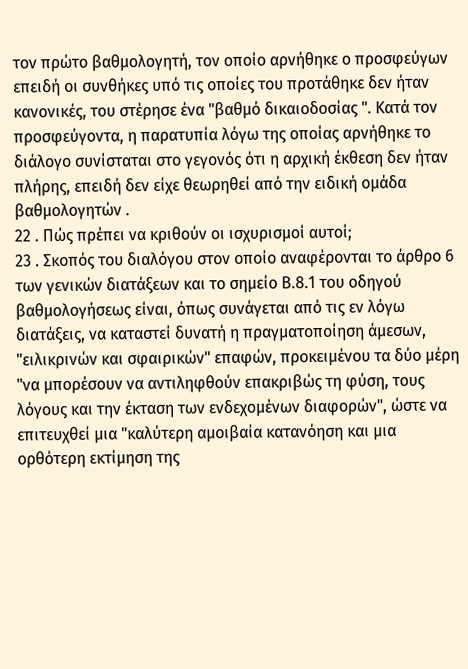τον πρώτο βαθμολογητή, τον οποίο αρνήθηκε ο προσφεύγων επειδή οι συνθήκες υπό τις οποίες του προτάθηκε δεν ήταν κανονικές, του στέρησε ένα "βαθμό δικαιοδοσίας ". Κατά τον προσφεύγοντα, η παρατυπία λόγω της οποίας αρνήθηκε το διάλογο συνίσταται στο γεγονός ότι η αρχική έκθεση δεν ήταν πλήρης, επειδή δεν είχε θεωρηθεί από την ειδική ομάδα βαθμολογητών .
22 . Πώς πρέπει να κριθούν οι ισχυρισμοί αυτοί;
23 . Σκοπός του διαλόγου στον οποίο αναφέρονται το άρθρο 6 των γενικών διατάξεων και το σημείο Β.8.1 του οδηγού βαθμολογήσεως είναι, όπως συνάγεται από τις εν λόγω διατάξεις, να καταστεί δυνατή η πραγματοποίηση άμεσων, "ειλικρινών και σφαιρικών" επαφών, προκειμένου τα δύο μέρη "να μπορέσουν να αντιληφθούν επακριβώς τη φύση, τους λόγους και την έκταση των ενδεχομένων διαφορών", ώστε να επιτευχθεί μια "καλύτερη αμοιβαία κατανόηση και μια ορθότερη εκτίμηση της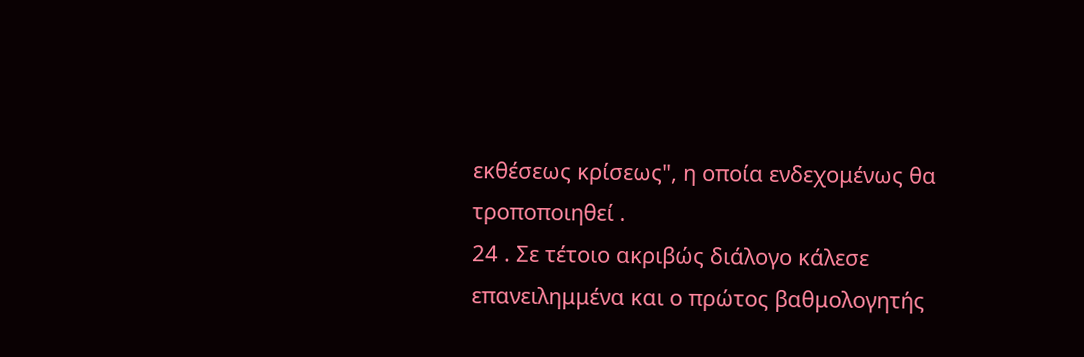εκθέσεως κρίσεως", η οποία ενδεχομένως θα τροποποιηθεί .
24 . Σε τέτοιο ακριβώς διάλογο κάλεσε επανειλημμένα και ο πρώτος βαθμολογητής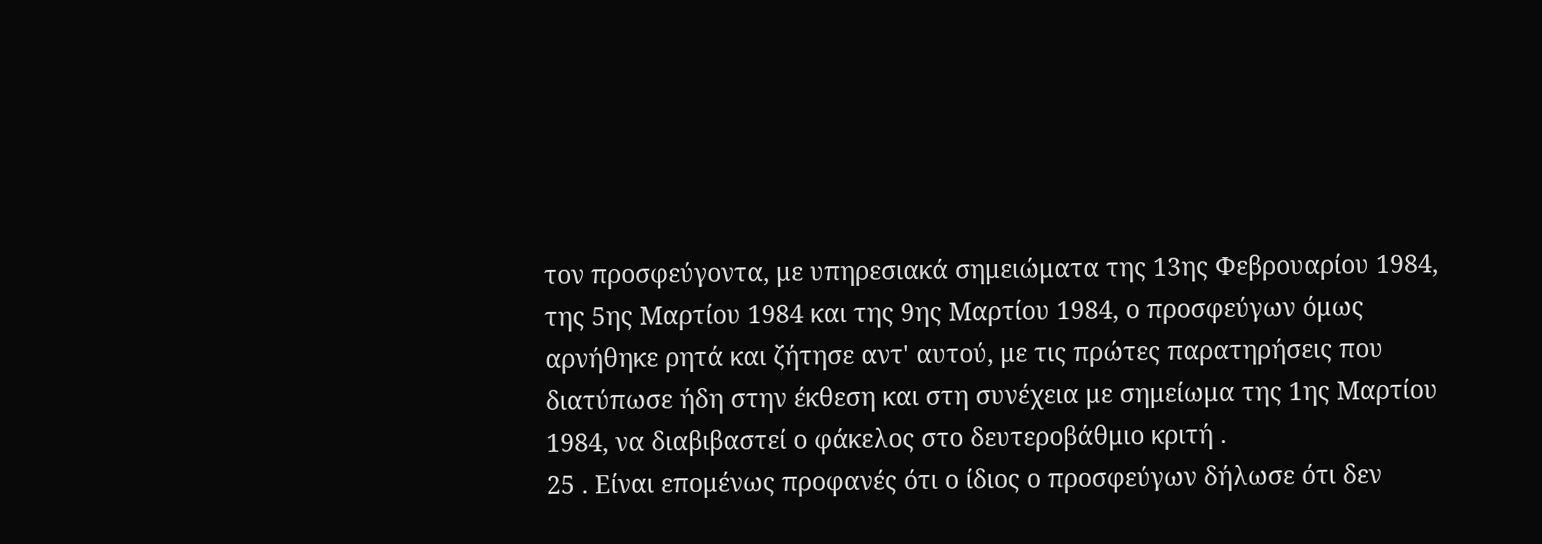τον προσφεύγοντα, με υπηρεσιακά σημειώματα της 13ης Φεβρουαρίου 1984, της 5ης Μαρτίου 1984 και της 9ης Μαρτίου 1984, ο προσφεύγων όμως αρνήθηκε ρητά και ζήτησε αντ' αυτού, με τις πρώτες παρατηρήσεις που διατύπωσε ήδη στην έκθεση και στη συνέχεια με σημείωμα της 1ης Μαρτίου 1984, να διαβιβαστεί ο φάκελος στο δευτεροβάθμιο κριτή .
25 . Είναι επομένως προφανές ότι ο ίδιος ο προσφεύγων δήλωσε ότι δεν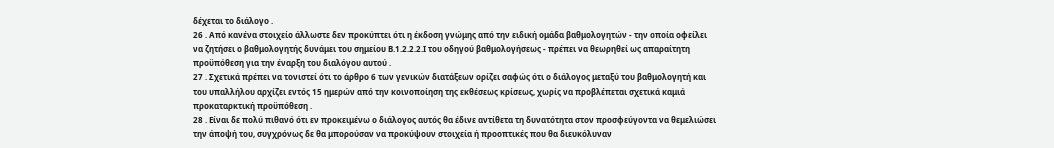δέχεται το διάλογο .
26 . Από κανένα στοιχείο άλλωστε δεν προκύπτει ότι η έκδοση γνώμης από την ειδική ομάδα βαθμολογητών - την οποία οφείλει να ζητήσει ο βαθμολογητής δυνάμει του σημείου Β.1.2.2.2.Ι του οδηγού βαθμολογήσεως - πρέπει να θεωρηθεί ως απαραίτητη προϋπόθεση για την έναρξη του διαλόγου αυτού .
27 . Σχετικά πρέπει να τονιστεί ότι το άρθρο 6 των γενικών διατάξεων ορίζει σαφώς ότι ο διάλογος μεταξύ του βαθμολογητή και του υπαλλήλου αρχίζει εντός 15 ημερών από την κοινοποίηση της εκθέσεως κρίσεως, χωρίς να προβλέπεται σχετικά καμιά προκαταρκτική προϋπόθεση .
28 . Είναι δε πολύ πιθανό ότι εν προκειμένω ο διάλογος αυτός θα έδινε αντίθετα τη δυνατότητα στον προσφεύγοντα να θεμελιώσει την άποψή του, συγχρόνως δε θα μπορούσαν να προκύψουν στοιχεία ή προοπτικές που θα διευκόλυναν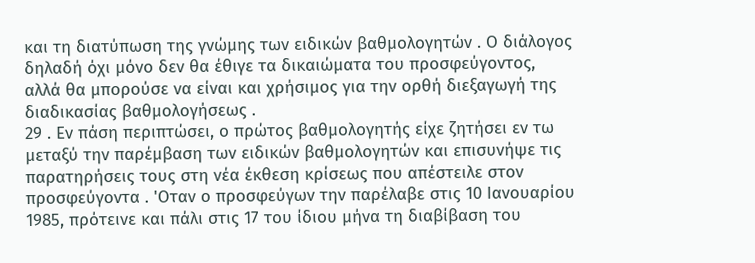και τη διατύπωση της γνώμης των ειδικών βαθμολογητών . Ο διάλογος δηλαδή όχι μόνο δεν θα έθιγε τα δικαιώματα του προσφεύγοντος, αλλά θα μπορούσε να είναι και χρήσιμος για την ορθή διεξαγωγή της διαδικασίας βαθμολογήσεως .
29 . Εν πάση περιπτώσει, ο πρώτος βαθμολογητής είχε ζητήσει εν τω μεταξύ την παρέμβαση των ειδικών βαθμολογητών και επισυνήψε τις παρατηρήσεις τους στη νέα έκθεση κρίσεως που απέστειλε στον προσφεύγοντα . 'Οταν ο προσφεύγων την παρέλαβε στις 10 Ιανουαρίου 1985, πρότεινε και πάλι στις 17 του ίδιου μήνα τη διαβίβαση του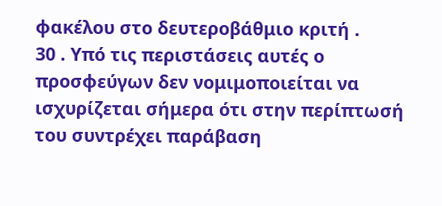φακέλου στο δευτεροβάθμιο κριτή .
30 . Υπό τις περιστάσεις αυτές ο προσφεύγων δεν νομιμοποιείται να ισχυρίζεται σήμερα ότι στην περίπτωσή του συντρέχει παράβαση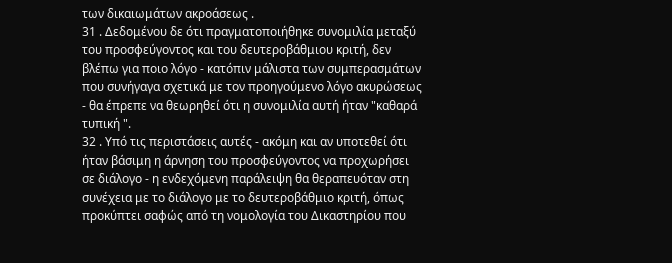των δικαιωμάτων ακροάσεως .
31 . Δεδομένου δε ότι πραγματοποιήθηκε συνομιλία μεταξύ του προσφεύγοντος και του δευτεροβάθμιου κριτή, δεν βλέπω για ποιο λόγο - κατόπιν μάλιστα των συμπερασμάτων που συνήγαγα σχετικά με τον προηγούμενο λόγο ακυρώσεως - θα έπρεπε να θεωρηθεί ότι η συνομιλία αυτή ήταν "καθαρά τυπική ".
32 . Υπό τις περιστάσεις αυτές - ακόμη και αν υποτεθεί ότι ήταν βάσιμη η άρνηση του προσφεύγοντος να προχωρήσει σε διάλογο - η ενδεχόμενη παράλειψη θα θεραπευόταν στη συνέχεια με το διάλογο με το δευτεροβάθμιο κριτή, όπως προκύπτει σαφώς από τη νομολογία του Δικαστηρίου που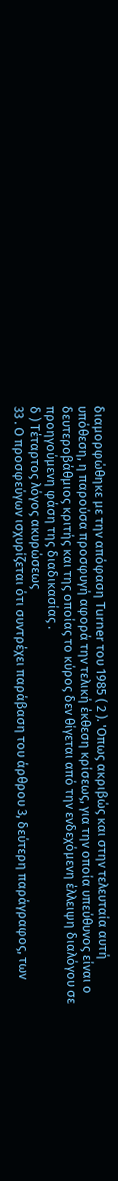διαμορφώθηκε με την απόφαση Turner του 1985 ( 2 ). 'Οπως ακριβώς και στην τελευταία αυτή υπόθεση, η παρούσα προσφυγή αφορά την τελική έκθεση κρίσεως, για την οποία υπεύθυνος είναι ο δευτεροβάθμιος κριτής και της οποίας το κύρος δεν θίγεται από την ενδεχόμενη έλλειψη διαλόγου σε προηγούμενη φάση της διαδικασίας .
δ ) Τέταρτος λόγος ακυρώσεως
33 . Ο προσφεύγων ισχυρίζεται ότι συντρέχει παράβαση του άρθρου 3, δεύτερη παράγραφος, των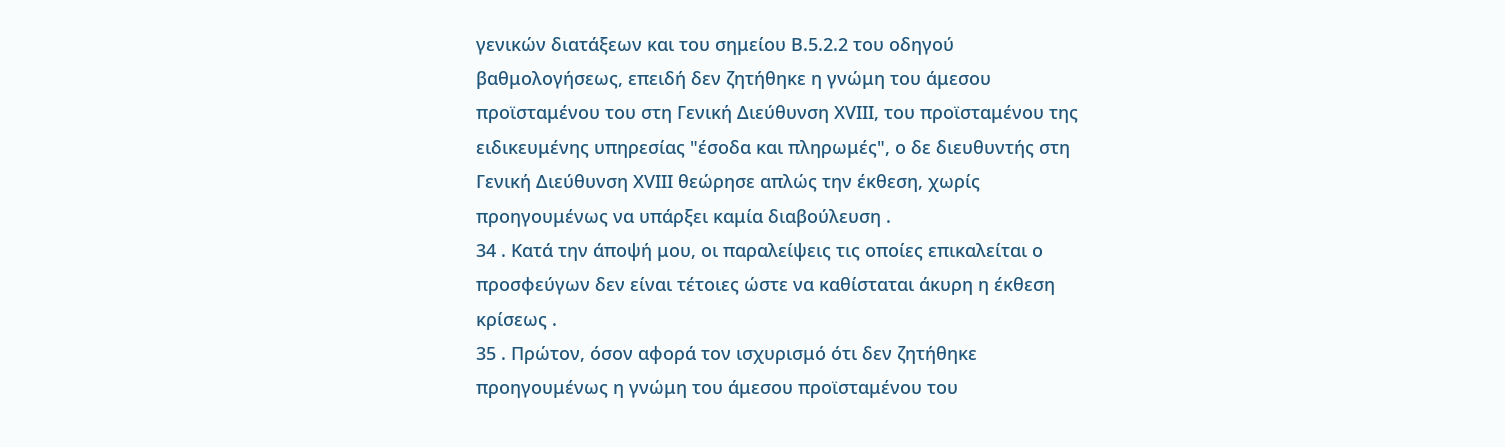γενικών διατάξεων και του σημείου Β.5.2.2 του οδηγού βαθμολογήσεως, επειδή δεν ζητήθηκε η γνώμη του άμεσου προϊσταμένου του στη Γενική Διεύθυνση ΧVΙΙΙ, του προϊσταμένου της ειδικευμένης υπηρεσίας "έσοδα και πληρωμές", ο δε διευθυντής στη Γενική Διεύθυνση ΧVΙΙΙ θεώρησε απλώς την έκθεση, χωρίς προηγουμένως να υπάρξει καμία διαβούλευση .
34 . Κατά την άποψή μου, οι παραλείψεις τις οποίες επικαλείται ο προσφεύγων δεν είναι τέτοιες ώστε να καθίσταται άκυρη η έκθεση κρίσεως .
35 . Πρώτον, όσον αφορά τον ισχυρισμό ότι δεν ζητήθηκε προηγουμένως η γνώμη του άμεσου προϊσταμένου του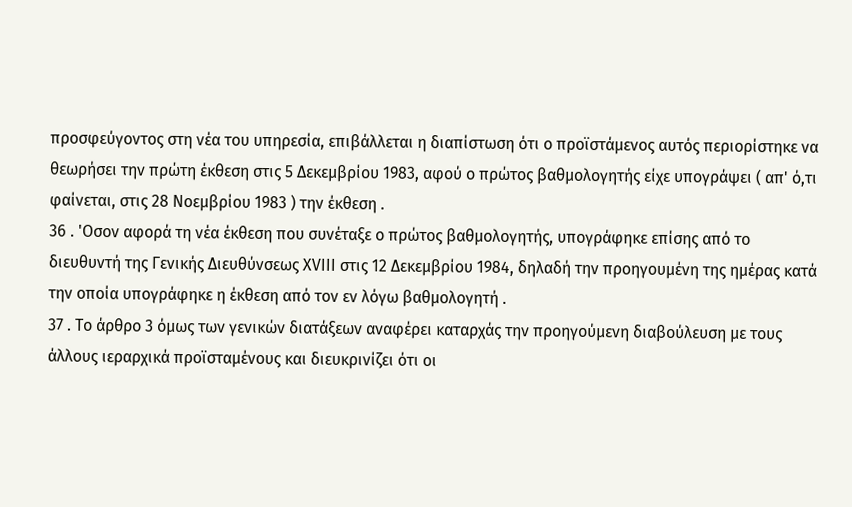προσφεύγοντος στη νέα του υπηρεσία, επιβάλλεται η διαπίστωση ότι ο προϊστάμενος αυτός περιορίστηκε να θεωρήσει την πρώτη έκθεση στις 5 Δεκεμβρίου 1983, αφού ο πρώτος βαθμολογητής είχε υπογράψει ( απ' ό,τι φαίνεται, στις 28 Νοεμβρίου 1983 ) την έκθεση .
36 . 'Οσον αφορά τη νέα έκθεση που συνέταξε ο πρώτος βαθμολογητής, υπογράφηκε επίσης από το διευθυντή της Γενικής Διευθύνσεως ΧVΙΙΙ στις 12 Δεκεμβρίου 1984, δηλαδή την προηγουμένη της ημέρας κατά την οποία υπογράφηκε η έκθεση από τον εν λόγω βαθμολογητή .
37 . Το άρθρο 3 όμως των γενικών διατάξεων αναφέρει καταρχάς την προηγούμενη διαβούλευση με τους άλλους ιεραρχικά προϊσταμένους και διευκρινίζει ότι οι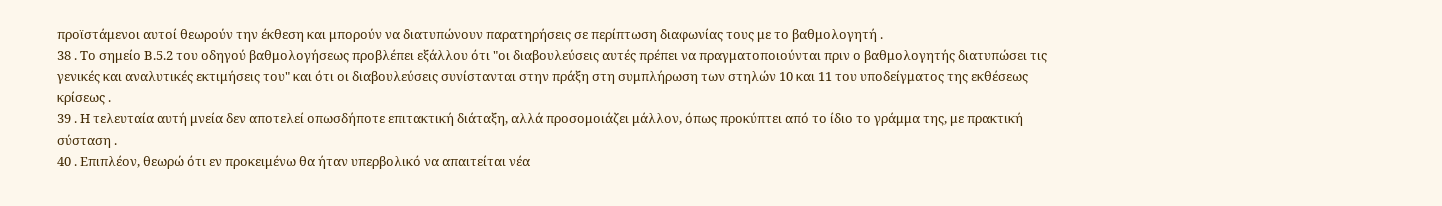προϊστάμενοι αυτοί θεωρούν την έκθεση και μπορούν να διατυπώνουν παρατηρήσεις σε περίπτωση διαφωνίας τους με το βαθμολογητή .
38 . Το σημείο Β.5.2 του οδηγού βαθμολογήσεως προβλέπει εξάλλου ότι "οι διαβουλεύσεις αυτές πρέπει να πραγματοποιούνται πριν ο βαθμολογητής διατυπώσει τις γενικές και αναλυτικές εκτιμήσεις του" και ότι οι διαβουλεύσεις συνίστανται στην πράξη στη συμπλήρωση των στηλών 10 και 11 του υποδείγματος της εκθέσεως κρίσεως .
39 . Η τελευταία αυτή μνεία δεν αποτελεί οπωσδήποτε επιτακτική διάταξη, αλλά προσομοιάζει μάλλον, όπως προκύπτει από το ίδιο το γράμμα της, με πρακτική σύσταση .
40 . Επιπλέον, θεωρώ ότι εν προκειμένω θα ήταν υπερβολικό να απαιτείται νέα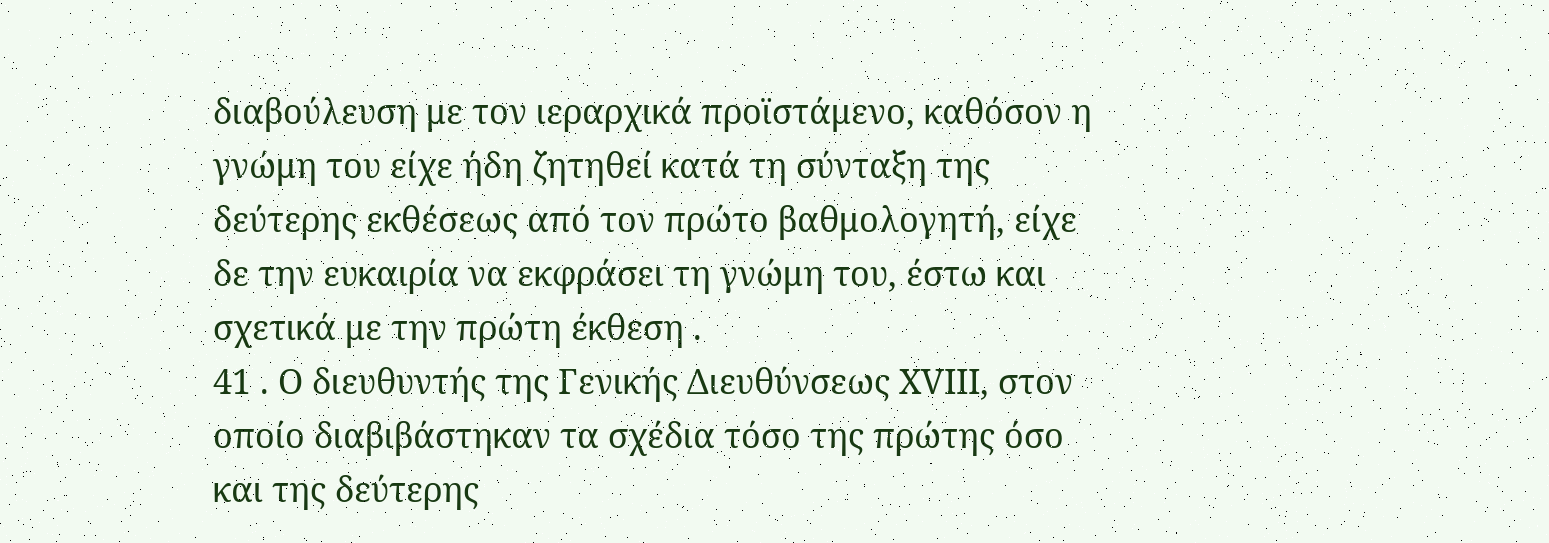διαβούλευση με τον ιεραρχικά προϊστάμενο, καθόσον η γνώμη του είχε ήδη ζητηθεί κατά τη σύνταξη της δεύτερης εκθέσεως από τον πρώτο βαθμολογητή, είχε δε την ευκαιρία να εκφράσει τη γνώμη του, έστω και σχετικά με την πρώτη έκθεση .
41 . Ο διευθυντής της Γενικής Διευθύνσεως ΧVΙΙΙ, στον οποίο διαβιβάστηκαν τα σχέδια τόσο της πρώτης όσο και της δεύτερης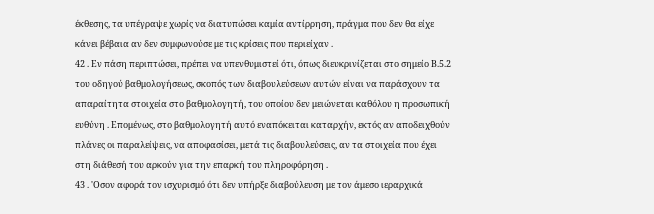έκθεσης, τα υπέγραψε χωρίς να διατυπώσει καμία αντίρρηση, πράγμα που δεν θα είχε κάνει βέβαια αν δεν συμφωνούσε με τις κρίσεις που περιείχαν .
42 . Εν πάση περιπτώσει, πρέπει να υπενθυμιστεί ότι, όπως διευκρινίζεται στο σημείο Β.5.2 του οδηγού βαθμολογήσεως, σκοπός των διαβουλεύσεων αυτών είναι να παράσχουν τα απαραίτητα στοιχεία στο βαθμολογητή, του οποίου δεν μειώνεται καθόλου η προσωπική ευθύνη . Επομένως, στο βαθμολογητή αυτό εναπόκειται καταρχήν, εκτός αν αποδειχθούν πλάνες οι παραλείψεις, να αποφασίσει, μετά τις διαβουλεύσεις, αν τα στοιχεία που έχει στη διάθεσή του αρκούν για την επαρκή του πληροφόρηση .
43 . 'Οσον αφορά τον ισχυρισμό ότι δεν υπήρξε διαβούλευση με τον άμεσο ιεραρχικά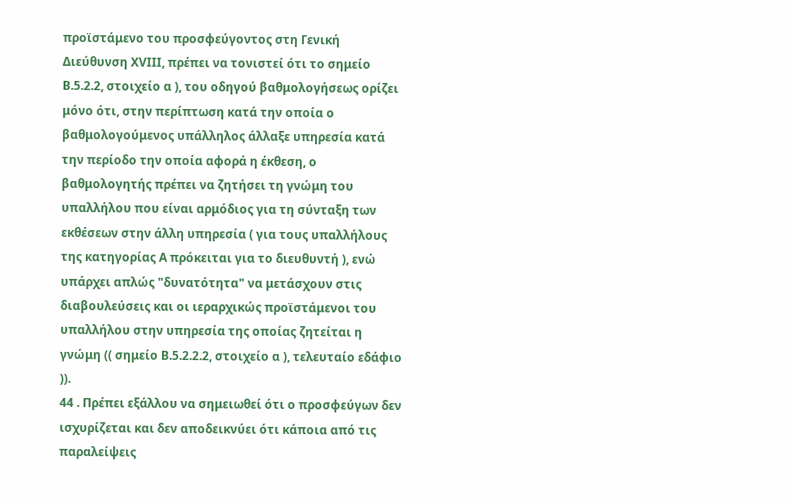προϊστάμενο του προσφεύγοντος στη Γενική Διεύθυνση ΧVΙΙΙ, πρέπει να τονιστεί ότι το σημείο Β.5.2.2, στοιχείο α ), του οδηγού βαθμολογήσεως ορίζει μόνο ότι, στην περίπτωση κατά την οποία ο βαθμολογούμενος υπάλληλος άλλαξε υπηρεσία κατά την περίοδο την οποία αφορά η έκθεση, ο βαθμολογητής πρέπει να ζητήσει τη γνώμη του υπαλλήλου που είναι αρμόδιος για τη σύνταξη των εκθέσεων στην άλλη υπηρεσία ( για τους υπαλλήλους της κατηγορίας Α πρόκειται για το διευθυντή ), ενώ υπάρχει απλώς "δυνατότητα" να μετάσχουν στις διαβουλεύσεις και οι ιεραρχικώς προϊστάμενοι του υπαλλήλου στην υπηρεσία της οποίας ζητείται η γνώμη (( σημείο Β.5.2.2.2, στοιχείο α ), τελευταίο εδάφιο )).
44 . Πρέπει εξάλλου να σημειωθεί ότι ο προσφεύγων δεν ισχυρίζεται και δεν αποδεικνύει ότι κάποια από τις παραλείψεις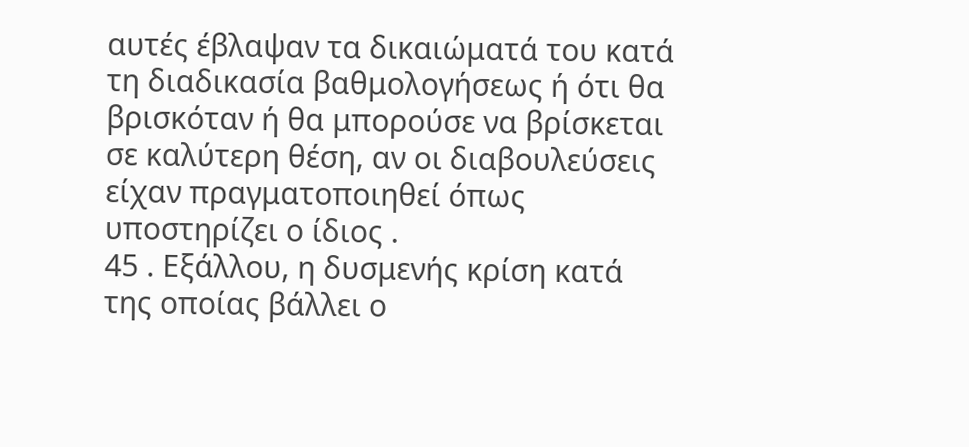αυτές έβλαψαν τα δικαιώματά του κατά τη διαδικασία βαθμολογήσεως ή ότι θα βρισκόταν ή θα μπορούσε να βρίσκεται σε καλύτερη θέση, αν οι διαβουλεύσεις είχαν πραγματοποιηθεί όπως υποστηρίζει ο ίδιος .
45 . Εξάλλου, η δυσμενής κρίση κατά της οποίας βάλλει ο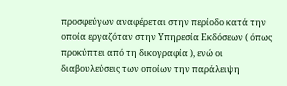προσφεύγων αναφέρεται στην περίοδο κατά την οποία εργαζόταν στην Υπηρεσία Εκδόσεων ( όπως προκύπτει από τη δικογραφία ), ενώ οι διαβουλεύσεις των οποίων την παράλειψη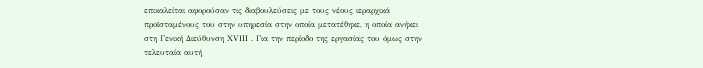επικαλείται αφορούσαν τις διαβουλεύσεις με τους νέους ιεραρχικά προϊσταμένους του στην υπηρεσία στην οποία μετατέθηκε, η οποία ανήκει στη Γενική Διεύθυνση ΧVΙΙΙ . Για την περίοδο της εργασίας του όμως στην τελευταία αυτή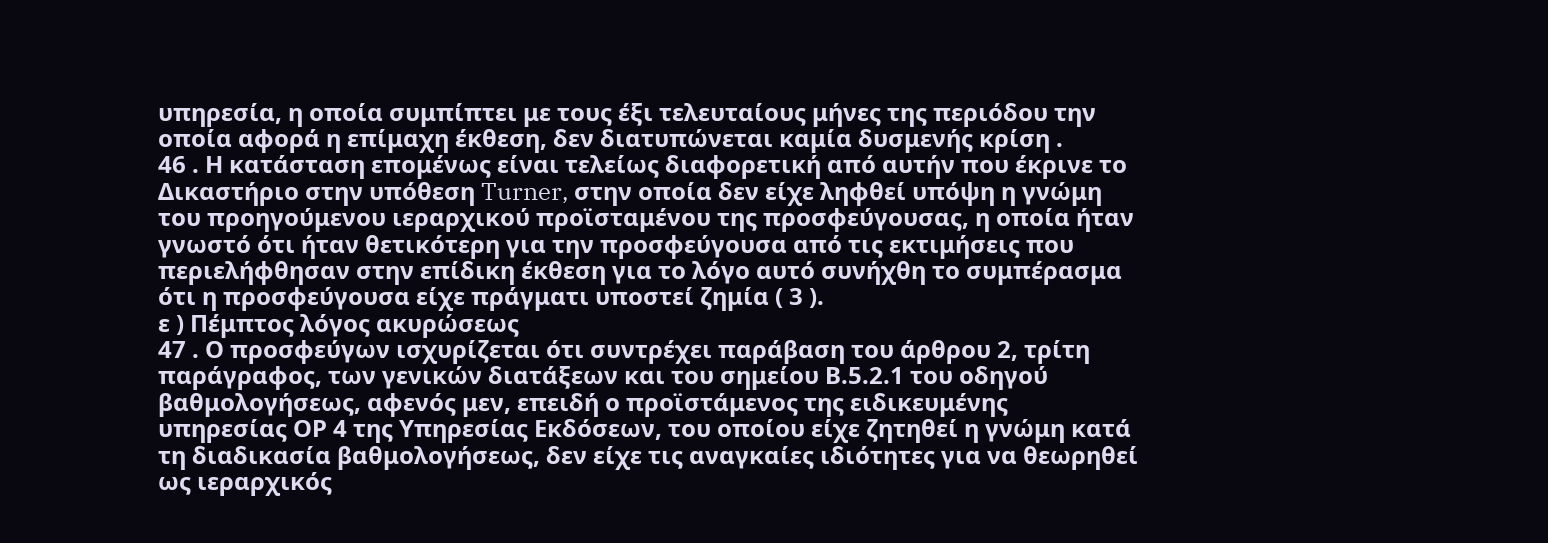υπηρεσία, η οποία συμπίπτει με τους έξι τελευταίους μήνες της περιόδου την οποία αφορά η επίμαχη έκθεση, δεν διατυπώνεται καμία δυσμενής κρίση .
46 . Η κατάσταση επομένως είναι τελείως διαφορετική από αυτήν που έκρινε το Δικαστήριο στην υπόθεση Turner, στην οποία δεν είχε ληφθεί υπόψη η γνώμη του προηγούμενου ιεραρχικού προϊσταμένου της προσφεύγουσας, η οποία ήταν γνωστό ότι ήταν θετικότερη για την προσφεύγουσα από τις εκτιμήσεις που περιελήφθησαν στην επίδικη έκθεση για το λόγο αυτό συνήχθη το συμπέρασμα ότι η προσφεύγουσα είχε πράγματι υποστεί ζημία ( 3 ).
ε ) Πέμπτος λόγος ακυρώσεως
47 . Ο προσφεύγων ισχυρίζεται ότι συντρέχει παράβαση του άρθρου 2, τρίτη παράγραφος, των γενικών διατάξεων και του σημείου Β.5.2.1 του οδηγού βαθμολογήσεως, αφενός μεν, επειδή ο προϊστάμενος της ειδικευμένης υπηρεσίας ΟΡ 4 της Υπηρεσίας Εκδόσεων, του οποίου είχε ζητηθεί η γνώμη κατά τη διαδικασία βαθμολογήσεως, δεν είχε τις αναγκαίες ιδιότητες για να θεωρηθεί ως ιεραρχικός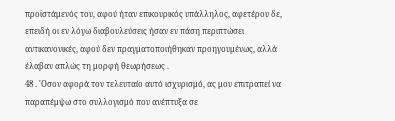προϊστάμενός του, αφού ήταν επικουρικός υπάλληλος, αφετέρου δε, επειδή οι εν λόγω διαβουλεύσεις ήσαν εν πάση περιπτώσει αντικανονικές, αφού δεν πραγματοποιήθηκαν προηγουμένως, αλλά έλαβαν απλώς τη μορφή θεωρήσεως .
48 . 'Οσον αφορά τον τελευταίο αυτό ισχυρισμό, ας μου επιτραπεί να παραπέμψω στο συλλογισμό που ανέπτυξα σε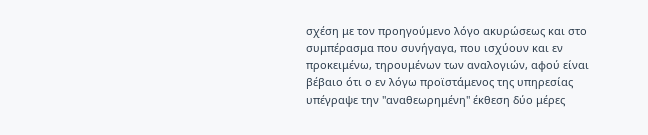σχέση με τον προηγούμενο λόγο ακυρώσεως και στο συμπέρασμα που συνήγαγα, που ισχύουν και εν προκειμένω, τηρουμένων των αναλογιών, αφού είναι βέβαιο ότι ο εν λόγω προϊστάμενος της υπηρεσίας υπέγραψε την "αναθεωρημένη" έκθεση δύο μέρες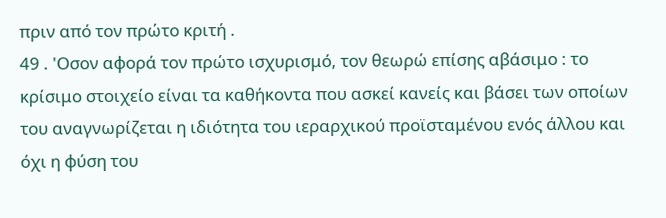πριν από τον πρώτο κριτή .
49 . 'Οσον αφορά τον πρώτο ισχυρισμό, τον θεωρώ επίσης αβάσιμο : το κρίσιμο στοιχείο είναι τα καθήκοντα που ασκεί κανείς και βάσει των οποίων του αναγνωρίζεται η ιδιότητα του ιεραρχικού προϊσταμένου ενός άλλου και όχι η φύση του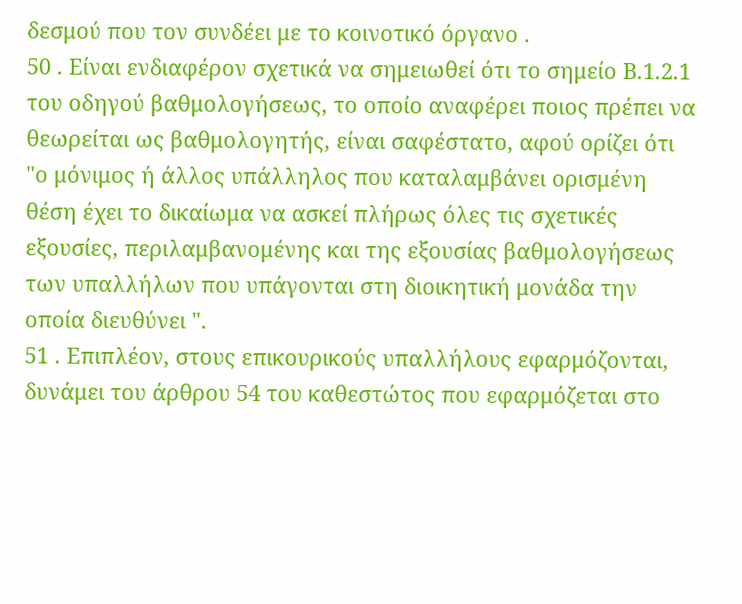δεσμού που τον συνδέει με το κοινοτικό όργανο .
50 . Είναι ενδιαφέρον σχετικά να σημειωθεί ότι το σημείο Β.1.2.1 του οδηγού βαθμολογήσεως, το οποίο αναφέρει ποιος πρέπει να θεωρείται ως βαθμολογητής, είναι σαφέστατο, αφού ορίζει ότι "ο μόνιμος ή άλλος υπάλληλος που καταλαμβάνει ορισμένη θέση έχει το δικαίωμα να ασκεί πλήρως όλες τις σχετικές εξουσίες, περιλαμβανομένης και της εξουσίας βαθμολογήσεως των υπαλλήλων που υπάγονται στη διοικητική μονάδα την οποία διευθύνει ".
51 . Επιπλέον, στους επικουρικούς υπαλλήλους εφαρμόζονται, δυνάμει του άρθρου 54 του καθεστώτος που εφαρμόζεται στο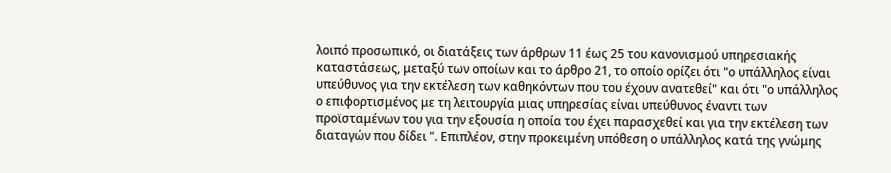λοιπό προσωπικό, οι διατάξεις των άρθρων 11 έως 25 του κανονισμού υπηρεσιακής καταστάσεως, μεταξύ των οποίων και το άρθρο 21, το οποίο ορίζει ότι "ο υπάλληλος είναι υπεύθυνος για την εκτέλεση των καθηκόντων που του έχουν ανατεθεί" και ότι "ο υπάλληλος ο επιφορτισμένος με τη λειτουργία μιας υπηρεσίας είναι υπεύθυνος έναντι των προϊσταμένων του για την εξουσία η οποία του έχει παρασχεθεί και για την εκτέλεση των διαταγών που δίδει ". Επιπλέον, στην προκειμένη υπόθεση ο υπάλληλος κατά της γνώμης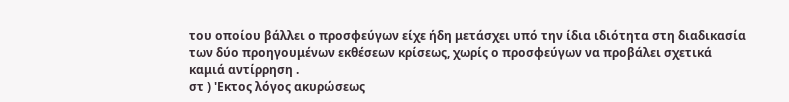του οποίου βάλλει ο προσφεύγων είχε ήδη μετάσχει υπό την ίδια ιδιότητα στη διαδικασία των δύο προηγουμένων εκθέσεων κρίσεως, χωρίς ο προσφεύγων να προβάλει σχετικά καμιά αντίρρηση .
στ ) 'Εκτος λόγος ακυρώσεως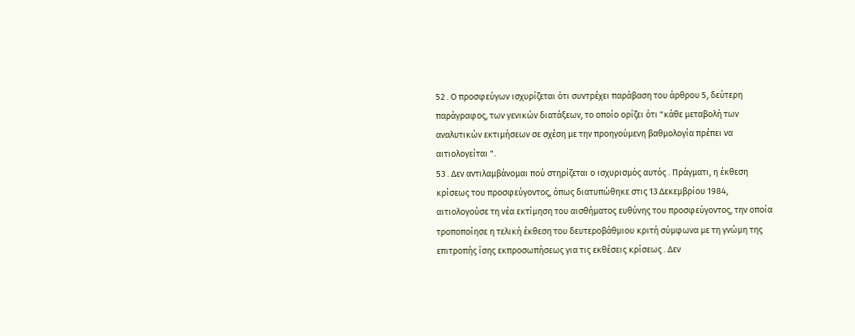52 . Ο προσφεύγων ισχυρίζεται ότι συντρέχει παράβαση του άρθρου 5, δεύτερη παράγραφος, των γενικών διατάξεων, το οποίο ορίζει ότι "κάθε μεταβολή των αναλυτικών εκτιμήσεων σε σχέση με την προηγούμενη βαθμολογία πρέπει να αιτιολογείται ".
53 . Δεν αντιλαμβάνομαι πού στηρίζεται ο ισχυρισμός αυτός . Πράγματι, η έκθεση κρίσεως του προσφεύγοντος, όπως διατυπώθηκε στις 13 Δεκεμβρίου 1984, αιτιολογούσε τη νέα εκτίμηση του αισθήματος ευθύνης του προσφεύγοντος, την οποία τροποποίησε η τελική έκθεση του δευτεροβάθμιου κριτή σύμφωνα με τη γνώμη της επιτροπής ίσης εκπροσωπήσεως για τις εκθέσεις κρίσεως . Δεν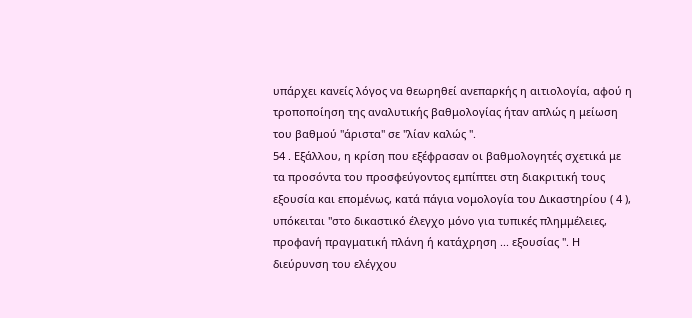υπάρχει κανείς λόγος να θεωρηθεί ανεπαρκής η αιτιολογία, αφού η τροποποίηση της αναλυτικής βαθμολογίας ήταν απλώς η μείωση του βαθμού "άριστα" σε "λίαν καλώς ".
54 . Εξάλλου, η κρίση που εξέφρασαν οι βαθμολογητές σχετικά με τα προσόντα του προσφεύγοντος εμπίπτει στη διακριτική τους εξουσία και επομένως, κατά πάγια νομολογία του Δικαστηρίου ( 4 ), υπόκειται "στο δικαστικό έλεγχο μόνο για τυπικές πλημμέλειες, προφανή πραγματική πλάνη ή κατάχρηση ... εξουσίας ". Η διεύρυνση του ελέγχου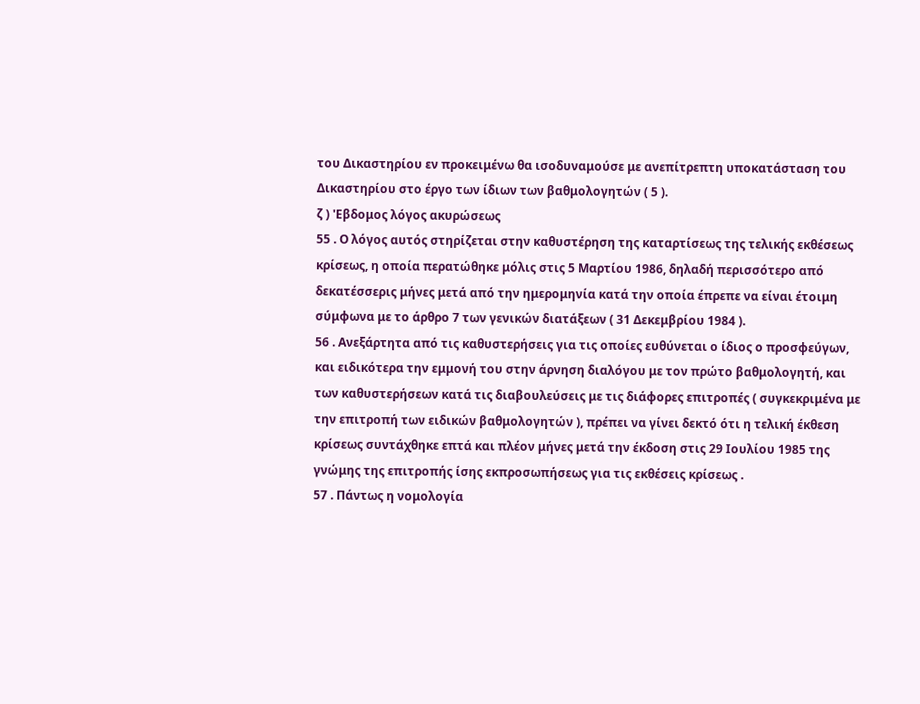του Δικαστηρίου εν προκειμένω θα ισοδυναμούσε με ανεπίτρεπτη υποκατάσταση του Δικαστηρίου στο έργο των ίδιων των βαθμολογητών ( 5 ).
ζ ) 'Εβδομος λόγος ακυρώσεως
55 . Ο λόγος αυτός στηρίζεται στην καθυστέρηση της καταρτίσεως της τελικής εκθέσεως κρίσεως, η οποία περατώθηκε μόλις στις 5 Μαρτίου 1986, δηλαδή περισσότερο από δεκατέσσερις μήνες μετά από την ημερομηνία κατά την οποία έπρεπε να είναι έτοιμη σύμφωνα με το άρθρο 7 των γενικών διατάξεων ( 31 Δεκεμβρίου 1984 ).
56 . Ανεξάρτητα από τις καθυστερήσεις για τις οποίες ευθύνεται ο ίδιος ο προσφεύγων, και ειδικότερα την εμμονή του στην άρνηση διαλόγου με τον πρώτο βαθμολογητή, και των καθυστερήσεων κατά τις διαβουλεύσεις με τις διάφορες επιτροπές ( συγκεκριμένα με την επιτροπή των ειδικών βαθμολογητών ), πρέπει να γίνει δεκτό ότι η τελική έκθεση κρίσεως συντάχθηκε επτά και πλέον μήνες μετά την έκδοση στις 29 Ιουλίου 1985 της γνώμης της επιτροπής ίσης εκπροσωπήσεως για τις εκθέσεις κρίσεως .
57 . Πάντως η νομολογία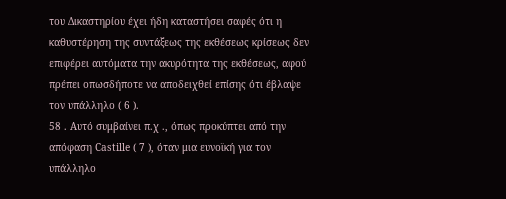του Δικαστηρίου έχει ήδη καταστήσει σαφές ότι η καθυστέρηση της συντάξεως της εκθέσεως κρίσεως δεν επιφέρει αυτόματα την ακυρότητα της εκθέσεως, αφού πρέπει οπωσδήποτε να αποδειχθεί επίσης ότι έβλαψε τον υπάλληλο ( 6 ).
58 . Αυτό συμβαίνει π.χ ., όπως προκύπτει από την απόφαση Castille ( 7 ), όταν μια ευνοϊκή για τον υπάλληλο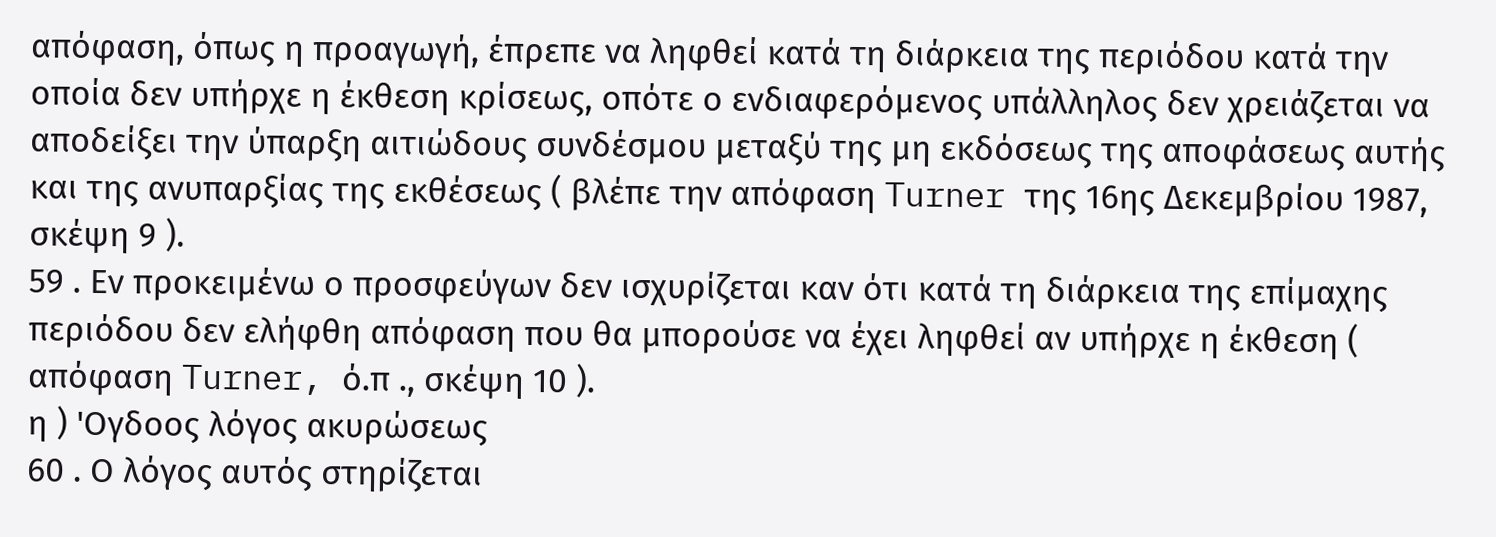απόφαση, όπως η προαγωγή, έπρεπε να ληφθεί κατά τη διάρκεια της περιόδου κατά την οποία δεν υπήρχε η έκθεση κρίσεως, οπότε ο ενδιαφερόμενος υπάλληλος δεν χρειάζεται να αποδείξει την ύπαρξη αιτιώδους συνδέσμου μεταξύ της μη εκδόσεως της αποφάσεως αυτής και της ανυπαρξίας της εκθέσεως ( βλέπε την απόφαση Turner της 16ης Δεκεμβρίου 1987, σκέψη 9 ).
59 . Εν προκειμένω ο προσφεύγων δεν ισχυρίζεται καν ότι κατά τη διάρκεια της επίμαχης περιόδου δεν ελήφθη απόφαση που θα μπορούσε να έχει ληφθεί αν υπήρχε η έκθεση ( απόφαση Turner, ό.π ., σκέψη 10 ).
η ) 'Ογδοος λόγος ακυρώσεως
60 . Ο λόγος αυτός στηρίζεται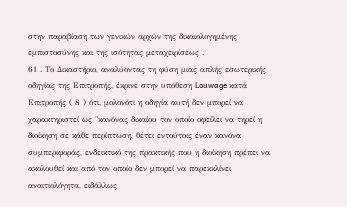στην παραβίαση των γενικών αρχών της δικαιολογημένης εμπιστοσύνης και της ισότητας μεταχειρίσεως .
61 . Το Δικαστήριο, αναλύοντας τη φύση μιας απλής εσωτερικής οδηγίας της Επιτροπής, έκρινε στην υπόθεση Louwage κατά Επιτροπής ( 8 ) ότι, μολονότι η οδηγία αυτή δεν μπορεί να χαρακτηριστεί ως "κανόνας δικαίου τον οποίο οφείλει να τηρεί η διοίκηση σε κάθε περίπτωση, θέτει εντούτοις έναν κανόνα συμπεριφοράς, ενδεικτικό της πρακτικής που η διοίκηση πρέπει να ακολουθεί και από τον οποίο δεν μπορεί να παρεκκλίνει αναιτιολόγητα, ειδάλλως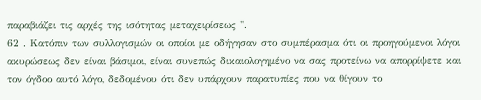παραβιάζει τις αρχές της ισότητας μεταχειρίσεως ".
62 . Κατόπιν των συλλογισμών οι οποίοι με οδήγησαν στο συμπέρασμα ότι οι προηγούμενοι λόγοι ακυρώσεως δεν είναι βάσιμοι, είναι συνεπώς δικαιολογημένο να σας προτείνω να απορρίψετε και τον όγδοο αυτό λόγο, δεδομένου ότι δεν υπάρχουν παρατυπίες που να θίγουν το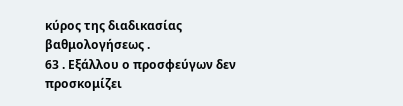κύρος της διαδικασίας βαθμολογήσεως .
63 . Εξάλλου ο προσφεύγων δεν προσκομίζει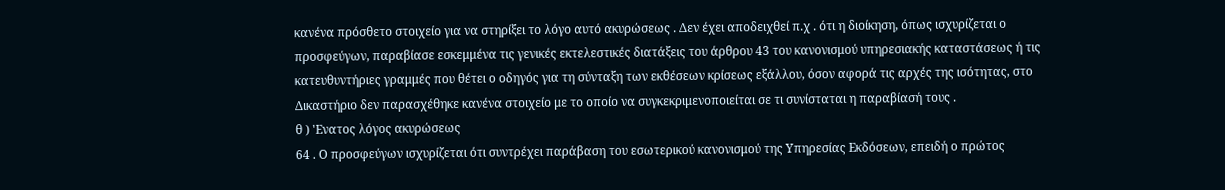κανένα πρόσθετο στοιχείο για να στηρίξει το λόγο αυτό ακυρώσεως . Δεν έχει αποδειχθεί π.χ . ότι η διοίκηση, όπως ισχυρίζεται ο προσφεύγων, παραβίασε εσκεμμένα τις γενικές εκτελεστικές διατάξεις του άρθρου 43 του κανονισμού υπηρεσιακής καταστάσεως ή τις κατευθυντήριες γραμμές που θέτει ο οδηγός για τη σύνταξη των εκθέσεων κρίσεως εξάλλου, όσον αφορά τις αρχές της ισότητας, στο Δικαστήριο δεν παρασχέθηκε κανένα στοιχείο με το οποίο να συγκεκριμενοποιείται σε τι συνίσταται η παραβίασή τους .
θ ) 'Ενατος λόγος ακυρώσεως
64 . Ο προσφεύγων ισχυρίζεται ότι συντρέχει παράβαση του εσωτερικού κανονισμού της Υπηρεσίας Εκδόσεων, επειδή ο πρώτος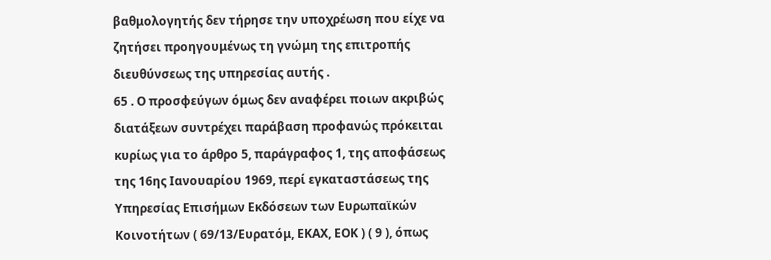βαθμολογητής δεν τήρησε την υποχρέωση που είχε να ζητήσει προηγουμένως τη γνώμη της επιτροπής διευθύνσεως της υπηρεσίας αυτής .
65 . Ο προσφεύγων όμως δεν αναφέρει ποιων ακριβώς διατάξεων συντρέχει παράβαση προφανώς πρόκειται κυρίως για το άρθρο 5, παράγραφος 1, της αποφάσεως της 16ης Ιανουαρίου 1969, περί εγκαταστάσεως της Υπηρεσίας Επισήμων Εκδόσεων των Ευρωπαϊκών Κοινοτήτων ( 69/13/Ευρατόμ, ΕΚΑΧ, ΕΟΚ ) ( 9 ), όπως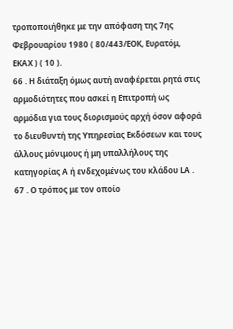τροποποιήθηκε με την απόφαση της 7ης Φεβρουαρίου 1980 ( 80/443/ΕΟΚ, Ευρατόμ, ΕΚΑΧ ) ( 10 ).
66 . Η διάταξη όμως αυτή αναφέρεται ρητά στις αρμοδιότητες που ασκεί η Επιτροπή ως αρμόδια για τους διορισμούς αρχή όσον αφορά το διευθυντή της Υπηρεσίας Εκδόσεων και τους άλλους μόνιμους ή μη υπαλλήλους της κατηγορίας Α ή ενδεχομένως του κλάδου LΑ .
67 . Ο τρόπος με τον οποίο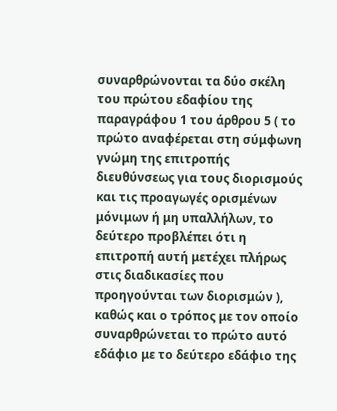συναρθρώνονται τα δύο σκέλη του πρώτου εδαφίου της παραγράφου 1 του άρθρου 5 ( το πρώτο αναφέρεται στη σύμφωνη γνώμη της επιτροπής διευθύνσεως για τους διορισμούς και τις προαγωγές ορισμένων μόνιμων ή μη υπαλλήλων, το δεύτερο προβλέπει ότι η επιτροπή αυτή μετέχει πλήρως στις διαδικασίες που προηγούνται των διορισμών ), καθώς και ο τρόπος με τον οποίο συναρθρώνεται το πρώτο αυτό εδάφιο με το δεύτερο εδάφιο της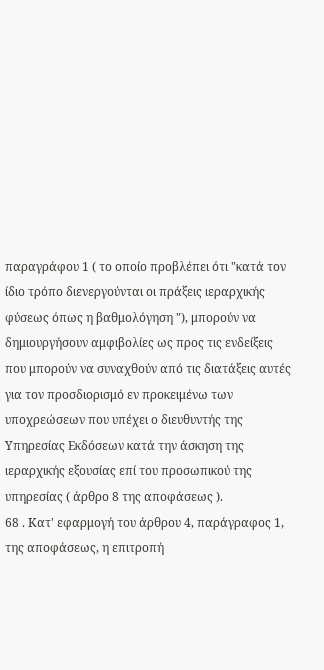παραγράφου 1 ( το οποίο προβλέπει ότι "κατά τον ίδιο τρόπο διενεργούνται οι πράξεις ιεραρχικής φύσεως όπως η βαθμολόγηση "), μπορούν να δημιουργήσουν αμφιβολίες ως προς τις ενδείξεις που μπορούν να συναχθούν από τις διατάξεις αυτές για τον προσδιορισμό εν προκειμένω των υποχρεώσεων που υπέχει ο διευθυντής της Υπηρεσίας Εκδόσεων κατά την άσκηση της ιεραρχικής εξουσίας επί του προσωπικού της υπηρεσίας ( άρθρο 8 της αποφάσεως ).
68 . Κατ' εφαρμογή του άρθρου 4, παράγραφος 1, της αποφάσεως, η επιτροπή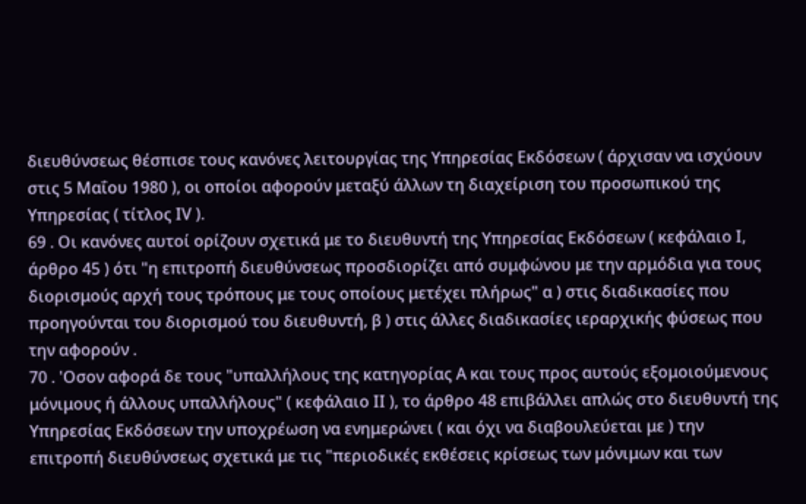διευθύνσεως θέσπισε τους κανόνες λειτουργίας της Υπηρεσίας Εκδόσεων ( άρχισαν να ισχύουν στις 5 Μαΐου 1980 ), οι οποίοι αφορούν μεταξύ άλλων τη διαχείριση του προσωπικού της Υπηρεσίας ( τίτλος ΙV ).
69 . Οι κανόνες αυτοί ορίζουν σχετικά με το διευθυντή της Υπηρεσίας Εκδόσεων ( κεφάλαιο Ι, άρθρο 45 ) ότι "η επιτροπή διευθύνσεως προσδιορίζει από συμφώνου με την αρμόδια για τους διορισμούς αρχή τους τρόπους με τους οποίους μετέχει πλήρως" α ) στις διαδικασίες που προηγούνται του διορισμού του διευθυντή, β ) στις άλλες διαδικασίες ιεραρχικής φύσεως που την αφορούν .
70 . 'Οσον αφορά δε τους "υπαλλήλους της κατηγορίας Α και τους προς αυτούς εξομοιούμενους μόνιμους ή άλλους υπαλλήλους" ( κεφάλαιο ΙΙ ), το άρθρο 48 επιβάλλει απλώς στο διευθυντή της Υπηρεσίας Εκδόσεων την υποχρέωση να ενημερώνει ( και όχι να διαβουλεύεται με ) την επιτροπή διευθύνσεως σχετικά με τις "περιοδικές εκθέσεις κρίσεως των μόνιμων και των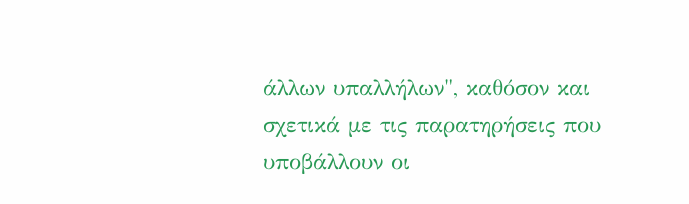άλλων υπαλλήλων", καθόσον και σχετικά με τις παρατηρήσεις που υποβάλλουν οι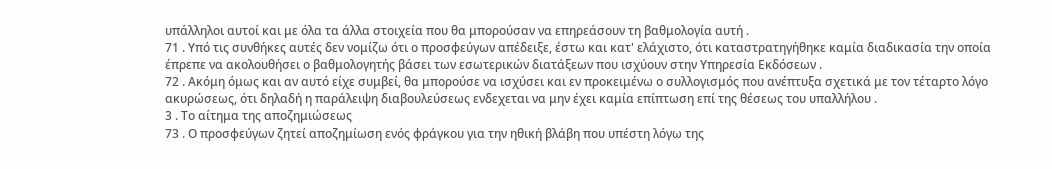υπάλληλοι αυτοί και με όλα τα άλλα στοιχεία που θα μπορούσαν να επηρεάσουν τη βαθμολογία αυτή .
71 . Υπό τις συνθήκες αυτές δεν νομίζω ότι ο προσφεύγων απέδειξε, έστω και κατ' ελάχιστο, ότι καταστρατηγήθηκε καμία διαδικασία την οποία έπρεπε να ακολουθήσει ο βαθμολογητής βάσει των εσωτερικών διατάξεων που ισχύουν στην Υπηρεσία Εκδόσεων .
72 . Ακόμη όμως και αν αυτό είχε συμβεί, θα μπορούσε να ισχύσει και εν προκειμένω ο συλλογισμός που ανέπτυξα σχετικά με τον τέταρτο λόγο ακυρώσεως, ότι δηλαδή η παράλειψη διαβουλεύσεως ενδεχεται να μην έχει καμία επίπτωση επί της θέσεως του υπαλλήλου .
3 . Το αίτημα της αποζημιώσεως
73 . Ο προσφεύγων ζητεί αποζημίωση ενός φράγκου για την ηθική βλάβη που υπέστη λόγω της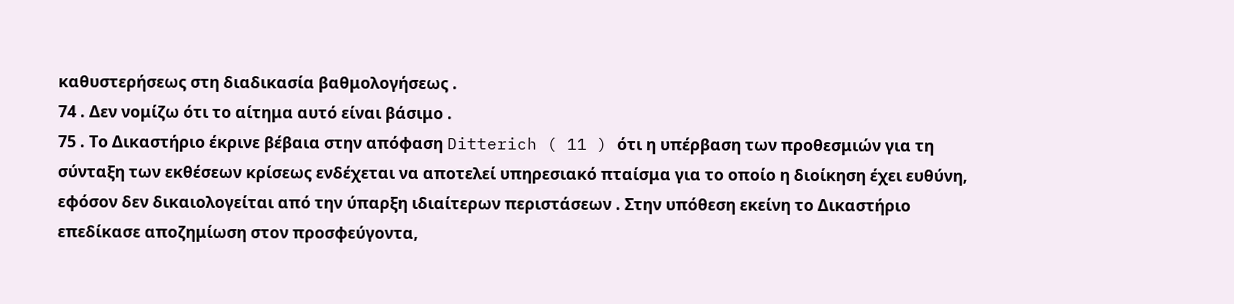καθυστερήσεως στη διαδικασία βαθμολογήσεως .
74 . Δεν νομίζω ότι το αίτημα αυτό είναι βάσιμο .
75 . Το Δικαστήριο έκρινε βέβαια στην απόφαση Ditterich ( 11 ) ότι η υπέρβαση των προθεσμιών για τη σύνταξη των εκθέσεων κρίσεως ενδέχεται να αποτελεί υπηρεσιακό πταίσμα για το οποίο η διοίκηση έχει ευθύνη, εφόσον δεν δικαιολογείται από την ύπαρξη ιδιαίτερων περιστάσεων . Στην υπόθεση εκείνη το Δικαστήριο επεδίκασε αποζημίωση στον προσφεύγοντα,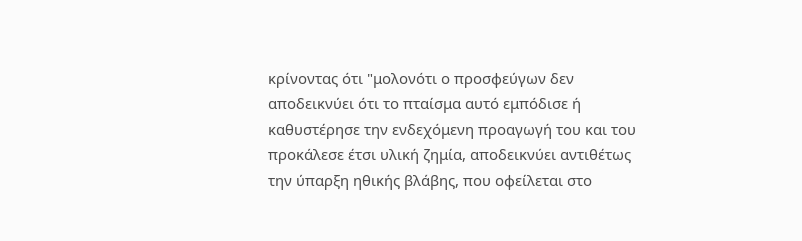κρίνοντας ότι "μολονότι ο προσφεύγων δεν αποδεικνύει ότι το πταίσμα αυτό εμπόδισε ή καθυστέρησε την ενδεχόμενη προαγωγή του και του προκάλεσε έτσι υλική ζημία, αποδεικνύει αντιθέτως την ύπαρξη ηθικής βλάβης, που οφείλεται στο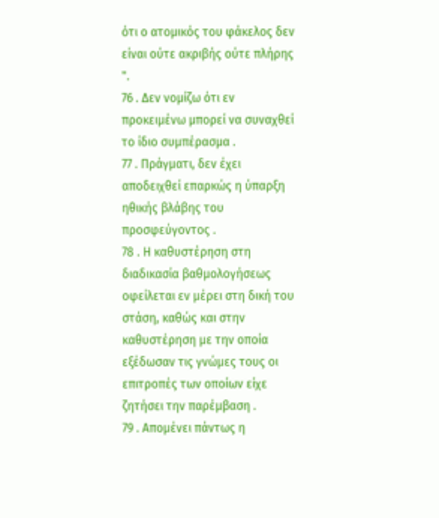ότι ο ατομικός του φάκελος δεν είναι ούτε ακριβής ούτε πλήρης ".
76 . Δεν νομίζω ότι εν προκειμένω μπορεί να συναχθεί το ίδιο συμπέρασμα .
77 . Πράγματι, δεν έχει αποδειχθεί επαρκώς η ύπαρξη ηθικής βλάβης του προσφεύγοντος .
78 . Η καθυστέρηση στη διαδικασία βαθμολογήσεως οφείλεται εν μέρει στη δική του στάση, καθώς και στην καθυστέρηση με την οποία εξέδωσαν τις γνώμες τους οι επιτροπές των οποίων είχε ζητήσει την παρέμβαση .
79 . Απομένει πάντως η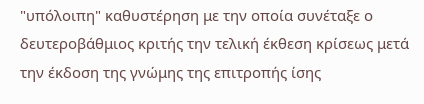"υπόλοιπη" καθυστέρηση με την οποία συνέταξε ο δευτεροβάθμιος κριτής την τελική έκθεση κρίσεως μετά την έκδοση της γνώμης της επιτροπής ίσης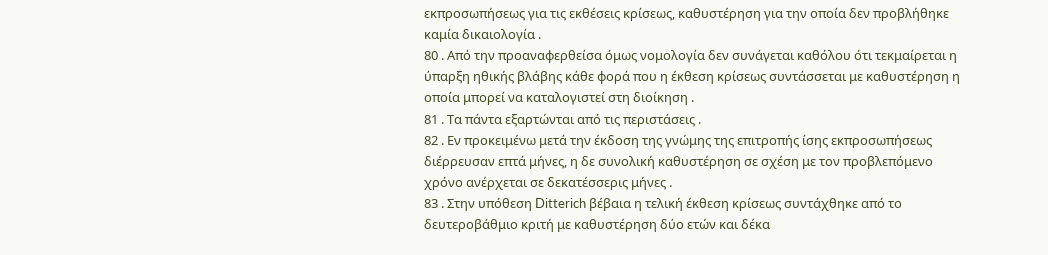εκπροσωπήσεως για τις εκθέσεις κρίσεως, καθυστέρηση για την οποία δεν προβλήθηκε καμία δικαιολογία .
80 . Από την προαναφερθείσα όμως νομολογία δεν συνάγεται καθόλου ότι τεκμαίρεται η ύπαρξη ηθικής βλάβης κάθε φορά που η έκθεση κρίσεως συντάσσεται με καθυστέρηση η οποία μπορεί να καταλογιστεί στη διοίκηση .
81 . Τα πάντα εξαρτώνται από τις περιστάσεις .
82 . Εν προκειμένω μετά την έκδοση της γνώμης της επιτροπής ίσης εκπροσωπήσεως διέρρευσαν επτά μήνες, η δε συνολική καθυστέρηση σε σχέση με τον προβλεπόμενο χρόνο ανέρχεται σε δεκατέσσερις μήνες .
83 . Στην υπόθεση Ditterich βέβαια η τελική έκθεση κρίσεως συντάχθηκε από το δευτεροβάθμιο κριτή με καθυστέρηση δύο ετών και δέκα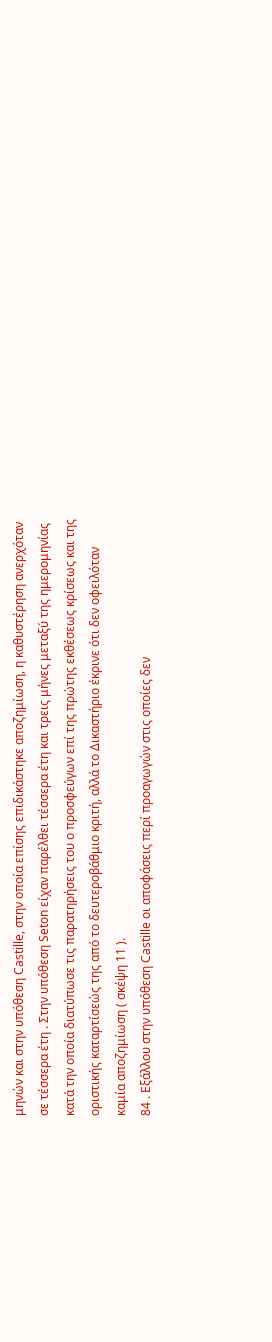μηνών και στην υπόθεση Castille, στην οποία επίσης επιδικάστηκε αποζημίωση, η καθυστέρηση ανερχόταν σε τέσσερα έτη . Στην υπόθεση Seton είχαν παρέλθει τέσσερα έτη και τρεις μήνες μεταξύ της ημερομηνίας κατά την οποία διατύπωσε τις παρατηρήσεις του ο προσφεύγων επί της πρώτης εκθέσεως κρίσεως και της οριστικής καταρτίσεώς της από το δευτεροβάθμιο κριτή, αλλά το Δικαστήριο έκρινε ότι δεν οφειλόταν καμία αποζημίωση ( σκέψη 11 ).
84 . Εξάλλου στην υπόθεση Castille οι αποφάσεις περί προαγωγών στις οποίες δεν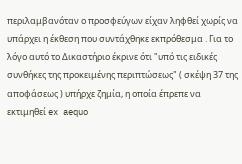περιλαμβανόταν ο προσφεύγων είχαν ληφθεί χωρίς να υπάρχει η έκθεση που συντάχθηκε εκπρόθεσμα . Για το λόγο αυτό το Δικαστήριο έκρινε ότι "υπό τις ειδικές συνθήκες της προκειμένης περιπτώσεως" ( σκέψη 37 της αποφάσεως ) υπήρχε ζημία, η οποία έπρεπε να εκτιμηθεί ex aequo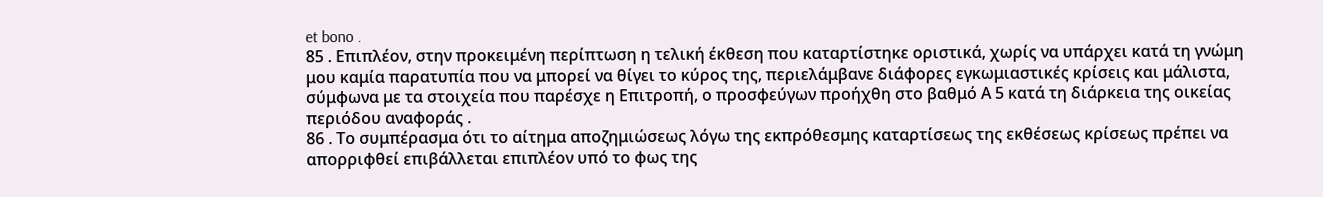et bono .
85 . Επιπλέον, στην προκειμένη περίπτωση η τελική έκθεση που καταρτίστηκε οριστικά, χωρίς να υπάρχει κατά τη γνώμη μου καμία παρατυπία που να μπορεί να θίγει το κύρος της, περιελάμβανε διάφορες εγκωμιαστικές κρίσεις και μάλιστα, σύμφωνα με τα στοιχεία που παρέσχε η Επιτροπή, ο προσφεύγων προήχθη στο βαθμό Α 5 κατά τη διάρκεια της οικείας περιόδου αναφοράς .
86 . Το συμπέρασμα ότι το αίτημα αποζημιώσεως λόγω της εκπρόθεσμης καταρτίσεως της εκθέσεως κρίσεως πρέπει να απορριφθεί επιβάλλεται επιπλέον υπό το φως της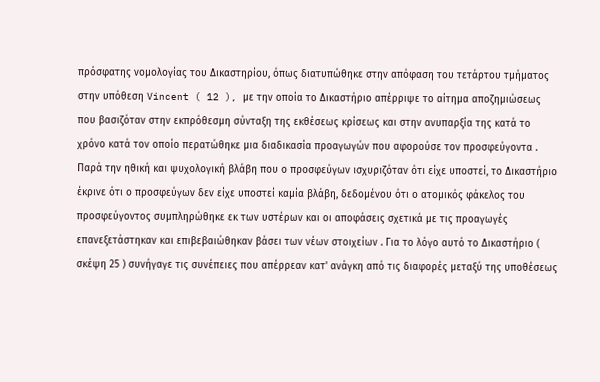πρόσφατης νομολογίας του Δικαστηρίου, όπως διατυπώθηκε στην απόφαση του τετάρτου τμήματος στην υπόθεση Vincent ( 12 ), με την οποία το Δικαστήριο απέρριψε το αίτημα αποζημιώσεως που βασιζόταν στην εκπρόθεσμη σύνταξη της εκθέσεως κρίσεως και στην ανυπαρξία της κατά το χρόνο κατά τον οποίο περατώθηκε μια διαδικασία προαγωγών που αφορούσε τον προσφεύγοντα . Παρά την ηθική και ψυχολογική βλάβη που ο προσφεύγων ισχυριζόταν ότι είχε υποστεί, το Δικαστήριο έκρινε ότι ο προσφεύγων δεν είχε υποστεί καμία βλάβη, δεδομένου ότι ο ατομικός φάκελος του προσφεύγοντος συμπληρώθηκε εκ των υστέρων και οι αποφάσεις σχετικά με τις προαγωγές επανεξετάστηκαν και επιβεβαιώθηκαν βάσει των νέων στοιχείων . Για το λόγο αυτό το Δικαστήριο ( σκέψη 25 ) συνήγαγε τις συνέπειες που απέρρεαν κατ' ανάγκη από τις διαφορές μεταξύ της υποθέσεως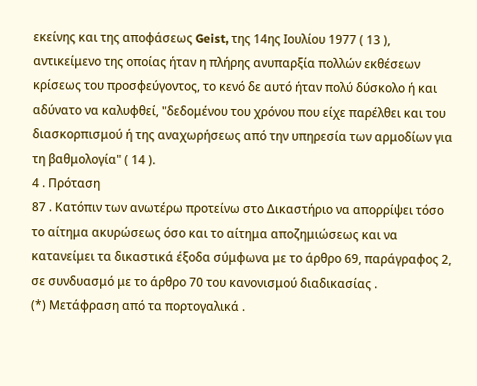εκείνης και της αποφάσεως Geist, της 14ης Ιουλίου 1977 ( 13 ), αντικείμενο της οποίας ήταν η πλήρης ανυπαρξία πολλών εκθέσεων κρίσεως του προσφεύγοντος, το κενό δε αυτό ήταν πολύ δύσκολο ή και αδύνατο να καλυφθεί, "δεδομένου του χρόνου που είχε παρέλθει και του διασκορπισμού ή της αναχωρήσεως από την υπηρεσία των αρμοδίων για τη βαθμολογία" ( 14 ).
4 . Πρόταση
87 . Κατόπιν των ανωτέρω προτείνω στο Δικαστήριο να απορρίψει τόσο το αίτημα ακυρώσεως όσο και το αίτημα αποζημιώσεως και να κατανείμει τα δικαστικά έξοδα σύμφωνα με το άρθρο 69, παράγραφος 2, σε συνδυασμό με το άρθρο 70 του κανονισμού διαδικασίας .
(*) Μετάφραση από τα πορτογαλικά .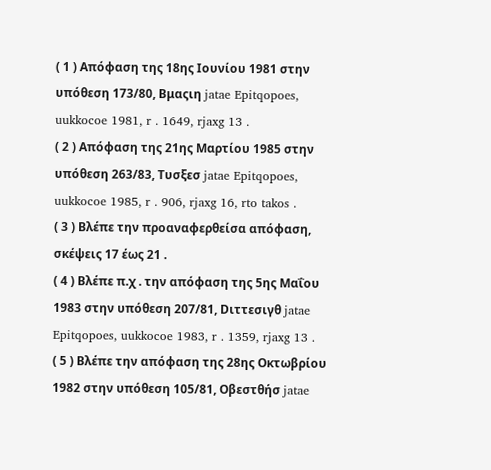( 1 ) Απόφαση της 18ης Ιουνίου 1981 στην υπόθεση 173/80, Βμαςιη jatae Epitqopoes, uukkocoe 1981, r . 1649, rjaxg 13 .
( 2 ) Απόφαση της 21ης Μαρτίου 1985 στην υπόθεση 263/83, Τυσξεσ jatae Epitqopoes, uukkocoe 1985, r . 906, rjaxg 16, rto takos .
( 3 ) Βλέπε την προαναφερθείσα απόφαση, σκέψεις 17 έως 21 .
( 4 ) Βλέπε π.χ . την απόφαση της 5ης Μαΐου 1983 στην υπόθεση 207/81, Dιττεσιγθ jatae Epitqopoes, uukkocoe 1983, r . 1359, rjaxg 13 .
( 5 ) Βλέπε την απόφαση της 28ης Οκτωβρίου 1982 στην υπόθεση 105/81, Οβεστθήσ jatae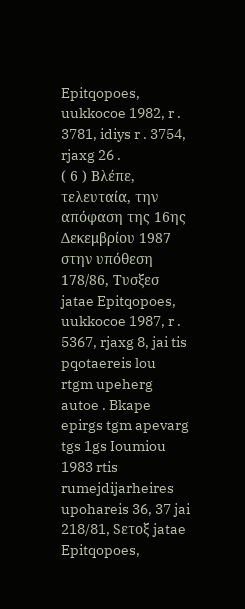Epitqopoes, uukkocoe 1982, r . 3781, idiys r . 3754, rjaxg 26 .
( 6 ) Βλέπε, τελευταία, την απόφαση της 16ης Δεκεμβρίου 1987 στην υπόθεση 178/86, Τυσξεσ jatae Epitqopoes, uukkocoe 1987, r . 5367, rjaxg 8, jai tis pqotaereis lou rtgm upeherg autoe . Bkape epirgs tgm apevarg tgs 1gs Ioumiou 1983 rtis rumejdijarheires upohareis 36, 37 jai 218/81, Sετοξ jatae Epitqopoes,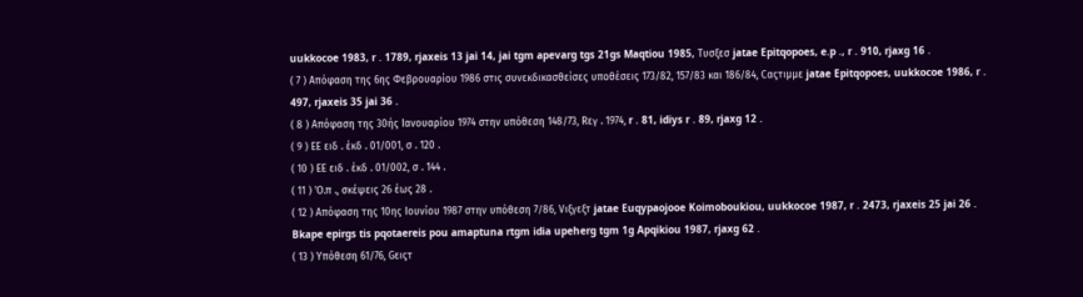uukkocoe 1983, r . 1789, rjaxeis 13 jai 14, jai tgm apevarg tgs 21gs Maqtiou 1985, Τυσξεσ jatae Epitqopoes, e.p ., r . 910, rjaxg 16 .
( 7 ) Απόφαση της 6ης Φεβρουαρίου 1986 στις συνεκδικασθείσες υποθέσεις 173/82, 157/83 και 186/84, Cαςτιμμε jatae Epitqopoes, uukkocoe 1986, r . 497, rjaxeis 35 jai 36 .
( 8 ) Απόφαση της 30ής Ιανουαρίου 1974 στην υπόθεση 148/73, Rεγ . 1974, r . 81, idiys r . 89, rjaxg 12 .
( 9 ) ΕΕ ειδ . έκδ . 01/001, σ . 120 .
( 10 ) ΕΕ ειδ . έκδ . 01/002, σ . 144 .
( 11 ) 'Ο.π ., σκέψεις 26 έως 28 .
( 12 ) Απόφαση της 10ης Ιουνίου 1987 στην υπόθεση 7/86, Vιξγεξτ jatae Euqypaojooe Koimoboukiou, uukkocoe 1987, r . 2473, rjaxeis 25 jai 26 . Bkape epirgs tis pqotaereis pou amaptuna rtgm idia upeherg tgm 1g Apqikiou 1987, rjaxg 62 .
( 13 ) Υπόθεση 61/76, Gειςτ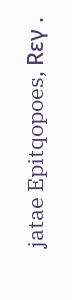jatae Epitqopoes, Rεγ .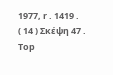1977, r . 1419 .
( 14 ) Σκέψη 47 .
Top